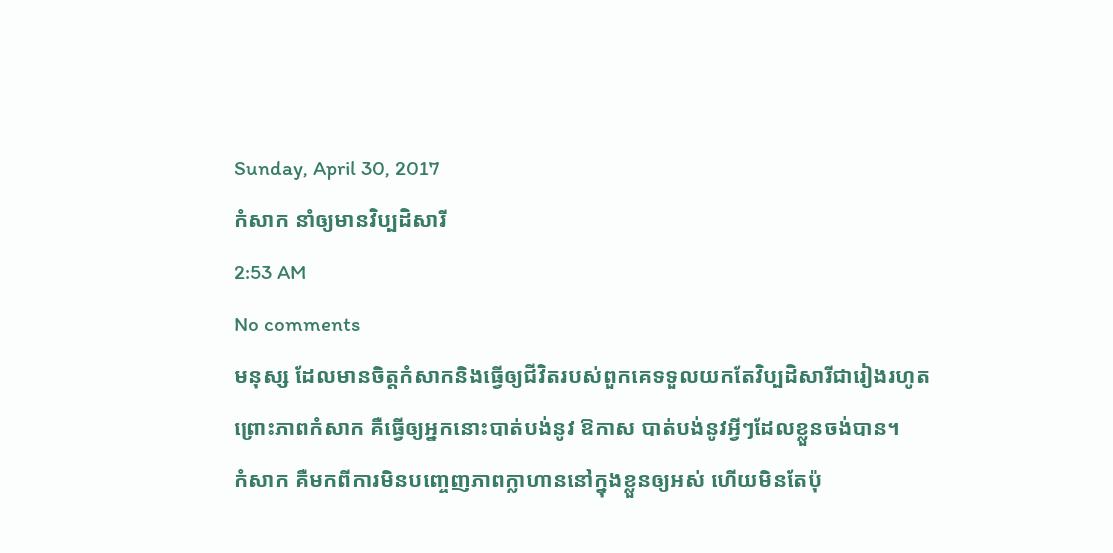Sunday, April 30, 2017
កំសាក នាំឲ្យមានវិប្បដិសារី
2:53 AM
No comments
មនុស្ស ដែលមានចិត្តកំសាកនិងធ្វើឲ្យជីវិតរបស់ពួកគេទទួលយកតែវិប្បដិសារីជារៀងរហូត
ព្រោះភាពកំសាក គឺធ្វើឲ្យអ្នកនោះបាត់បង់នូវ ឱកាស បាត់បង់នូវអ្វីៗដែលខ្លួនចង់បាន។
កំសាក គឺមកពីការមិនបញ្ចេញភាពក្លាហាននៅក្នុងខ្លួនឲ្យអស់ ហើយមិនតែប៉ុ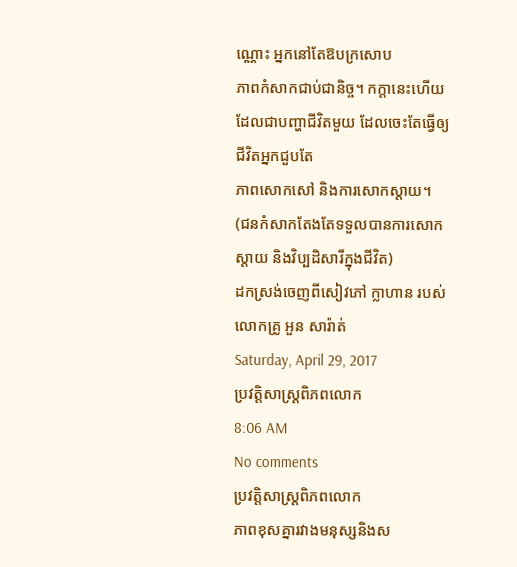ណ្ណោះ អ្នកនៅតែឱបក្រសោប
ភាពកំសាកជាប់ជានិច្ច។ កក្តានេះហើយដែលជាបញ្ហាជីវិតមួយ ដែលចេះតែធ្វើឲ្យជីវិតអ្នកជួបតែ
ភាពសោកសៅ និងការសោកស្តាយ។
(ជនកំសាកតែងតែទទួលបានការសោកស្តាយ និងវិប្បដិសារីក្នុងជីវិត)
ដកស្រង់ចេញពីសៀវភៅ ក្លាហាន របស់លោកគ្រូ អួន សារ៉ាត់
Saturday, April 29, 2017
ប្រវត្តិសាស្ត្រពិភពលោក
8:06 AM
No comments
ប្រវត្តិសាស្ត្រពិភពលោក
ភាពខុសគ្នារវាងមនុស្សនិងស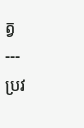ត្វ
---
ប្រវ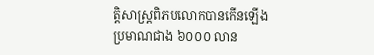ត្តិសាស្ត្រពិភបលោកបានកើនឡើង
ប្រមាណជាង ៦០០០ លាន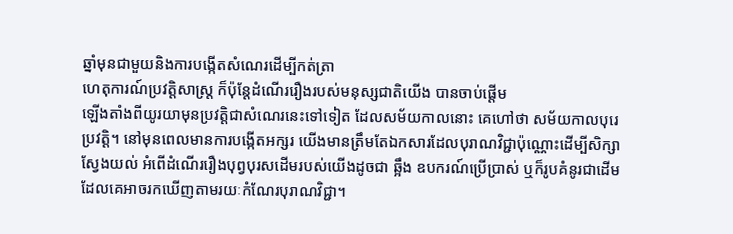ឆ្នាំមុនជាមួយនិងការបង្កើតសំណេរដើម្បីកត់ត្រា
ហេតុការណ៍ប្រវត្តិសាស្ត្រ ក៏ប៉ុន្តែដំណើររឿងរបស់មនុស្សជាតិយើង បានចាប់ផ្តើម
ឡើងតាំងពីយូរយាមុនប្រវត្តិជាសំណេរនេះទៅទៀត ដែលសម័យកាលនោះ គេហៅថា សម័យកាលបុរេប្រវត្តិ។ នៅមុនពេលមានការបង្កើតអក្សរ យើងមានត្រឹមតែឯកសារដែលបុរាណវិជ្ជាប៉ុណ្ណោះដើម្បីសិក្សាស្វែងយល់ អំពើដំណើររឿងបុព្វបុរសដើមរបស់យើងដូចជា ឆ្អឹង ឧបករណ៍ប្រើប្រាស់ ឬក៏រូបគំនូរជាដើម ដែលគេអាចរកឃើញតាមរយៈកំណែរបុរាណវិជ្ជា។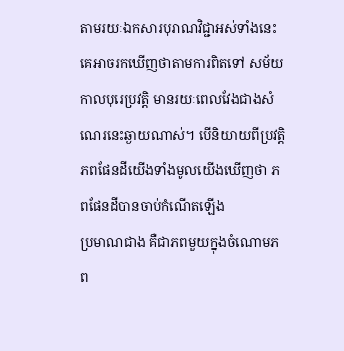តាមរយៈឯកសារបុរាណវិជ្ជាអស់ទាំងនេះ គេអាចរកឃើញថាតាមការពិតទៅ សម័យកាលបុរេប្រវត្តិ មានរយៈពេលវែងជាងសំណេរនេះឆ្ងាយណាស់។ បើនិយាយពីប្រវត្តិភពផែនដីយើងទាំងមូលយើងឃើញថា ភពផែនដីបានចាប់កំណើតឡើង
ប្រមាណជាង គឺជាភពមួយក្នុងចំណោមភព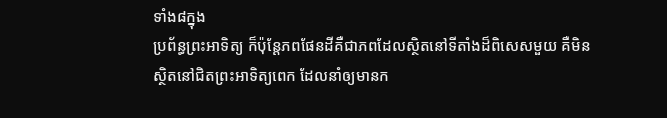ទាំង៨ក្នុង
ប្រព័ន្ធព្រះអាទិត្យ ក៏ប៉ុន្តែភពផែនដីគឺជាភពដែលស្ថិតនៅទីតាំងដ៏ពិសេសមួយ គឺមិនស្ថិតនៅជិតព្រះអាទិត្យពេក ដែលនាំឲ្យមានក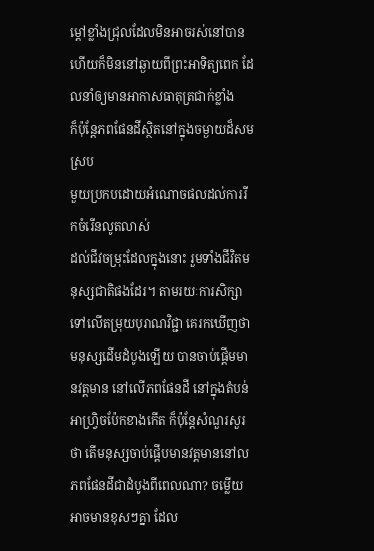ម្តៅខ្លាំងជ្រុលដែលមិនអាចរស់នៅបាន ហើយក៏មិននៅឆ្ងាយពីព្រះអាទិត្យពេក ដែលនាំឲ្យមានអាកាសធាតុត្រជាក់ខ្លាំង
ក៏ប៉ុន្តែភពផែនដីស្ថិតនៅក្នុងចម្ងាយដ៏សមស្រប
មួយប្រកបដោយអំណោចផលដល់ការរីកចំរើនលូតលាស់
ដល់ជីវចម្រុះដែលក្នុងនោះ រួមទាំងជីវិតមនុស្សជាតិផងដែរ។ តាមរយៈការសិក្សាទៅលើតម្រុយបុរាណវិជ្ជា គេរកឃើញថាមនុស្សដើមដំបូងឡើយ បានចាប់ផ្តើមមានវត្តមាន នៅលើភពផែនដី នៅក្នុងតំបន់ អាហ្វ្រិចប៉ែកខាងកើត ក៏ប៉ុន្តែសំណួរសួរថា តើមនុស្សចាប់ផ្តើបមានវត្តមាននៅល ភពផែនដីជាដំបូងពីពេលណា? ចម្លើយអាចមានខុសៗគ្នា ដែល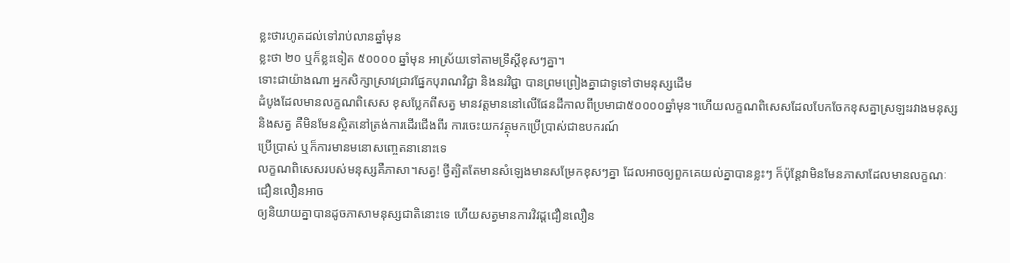ខ្លះថារហូតដល់ទៅរាប់លានឆ្នាំមុន
ខ្លះថា ២០ ឬក៏ខ្លះទៀត ៥០០០០ ឆ្នាំមុន អាស្រ័យទៅតាមទ្រឹស្តីខុសៗគ្នា។
ទោះជាយ៉ាងណា អ្នកសិក្សាស្រាវជ្រាវផ្នែកបុរាណវិជ្ជា និងនរវិជ្ជា បានព្រមព្រៀងគ្នាជាទូទៅថាមនុស្សដើម
ដំបូងដែលមានលក្ខណពិសេស ខុសប្លែកពីសត្វ មានវត្តមាននៅលើផែនដីកាលពីប្រមាជា៥០០០០ឆ្នាំមុន។ហើយលក្ខណពិសេសដែលបែកចែកខុសគ្នាស្រឡះរវាងមនុស្សនិងសត្វ គឺមិនមែនស្ថិតនៅត្រង់ការដើរជើងពីរ ការចេះយកវត្ថុមកប្រើប្រាស់ជាឧបករណ៍
ប្រើប្រាស់ ឬក៏ការមានមនោសញ្ចេតនានោះទេ
លក្ខណពិសេសរបស់មនុស្សគឺភាសា។សត្វ! ថ្វីត្បិតតែមានសំឡេងមានសម្រែកខុសៗគ្នា ដែលអាចឲ្យពួកគេយល់គ្នាបានខ្លះៗ ក៏ប៉ុន្តែវាមិនមែនភាសាដែលមានលក្ខណៈជឿនលឿនអាច
ឲ្យនិយាយគ្នាបានដូចភាសាមនុស្សជាតិនោះទេ ហើយសត្វមានការវិវដ្តជឿនលឿន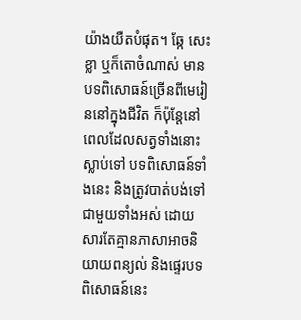យ៉ាងយឺតបំផុត។ ឆ្កែ សេះ ខ្លា ឬក៏តោចំណាស់ មានបទពិសោធន៍ច្រើនពីមេរៀននៅក្នុងជីវិត ក៏ប៉ុន្តែនៅពេលដែលសត្វទាំងនោះស្លាប់ទៅ បទពិសោធន៍ទាំងនេះ និងត្រូវបាត់បង់ទៅជាមួយទាំងអស់ ដោយសារតែគ្មានភាសាអាចនិយាយពន្យល់ និងផ្ទេរបទពិសោធន៍នេះ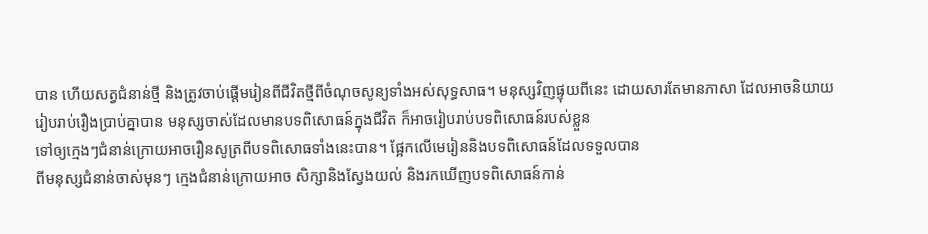បាន ហើយសត្វជំនាន់ថ្មី និងត្រូវចាប់ផ្តើមរៀនពីជីវិតថ្មីពីចំណុចសូន្យទាំងអស់សុទ្ធសាធ។ មនុស្សវិញផ្ទុយពីនេះ ដោយសារតែមានភាសា ដែលអាចនិយាយរៀបរាប់រឿងប្រាប់គ្នាបាន មនុស្សចាស់ដែលមានបទពិសោធន៍ក្នុងជីវិត ក៏អាចរៀបរាប់បទពិសោធន៍របស់ខ្លួន
ទៅឲ្យក្មេងៗជំនាន់ក្រោយអាចរឿនសូត្រពីបទពិសោធទាំងនេះបាន។ ផ្អែកលើមេរៀននិងបទពិសោធន៍ដែលទទួលបាន
ពីមនុស្សជំនាន់ចាស់មុនៗ ក្មេងជំនាន់ក្រោយអាច សិក្សានិងស្វែងយល់ និងរកឃើញបទពិសោធន៍កាន់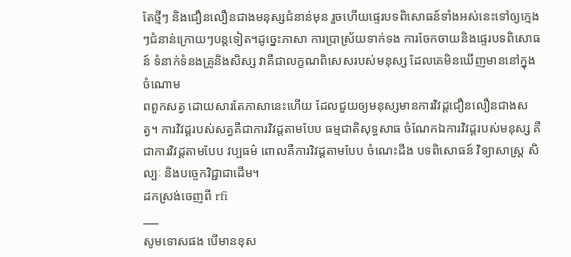តែថ្មីៗ និងជឿនលឿនជាងមនុស្សជំនាន់មុន រួចហើយផ្ទេរបទពិសោធន៍ទាំងអស់នេះទៅឲ្យក្មេងៗជំនាន់ក្រោយៗបន្តទៀត។ដូច្នេះភាសា ការប្រាស្រ័យទាក់ទង ការចែកចាយនិងផ្ទេរបទពិសោធន៍ ទំនាក់ទំនងគ្រូនិងសិស្ស វាគឺជាលក្ខណពិសេសរបស់មនុស្ស ដែលគេមិនឃើញមាននៅក្នុងចំណោម
ពពួកសត្វ ដោយសារតែភាសានេះហើយ ដែលជួយឲ្យមនុស្សមានការវិវដ្តជឿនលឿនជាងសត្វ។ ការវិវដ្តរបស់សត្វគឺជាការវិវដ្តតាមបែប ធម្មជាតិសុទ្ធសាធ ចំណែកឯការវិវដ្តរបស់មនុស្ស គឺជាការវិវដ្តតាមបែប វប្បធម៌ ពោលគឺការវិវដ្តតាមបែប ចំណេះដឹង បទពិសោធន៍ វិទ្យាសាស្ត្រ សិល្បៈ និងបច្ចេកវិជ្ជាជាដើម។
ដកស្រង់ចេញពី rfi
___
សូមទោសផង បើមានខុស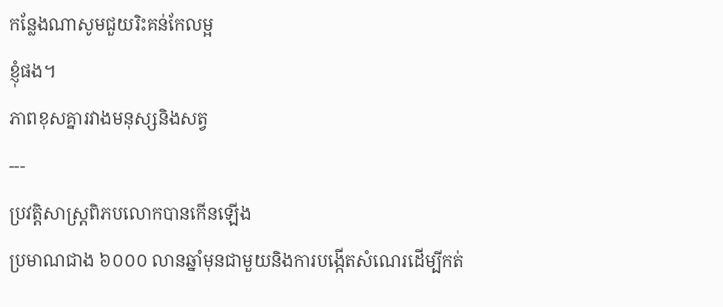កន្លែងណាសូមជួយរិះគន់កែលម្អ
ខ្ញុំផង។
ភាពខុសគ្នារវាងមនុស្សនិងសត្វ
---
ប្រវត្តិសាស្ត្រពិភបលោកបានកើនឡើង
ប្រមាណជាង ៦០០០ លានឆ្នាំមុនជាមួយនិងការបង្កើតសំណេរដើម្បីកត់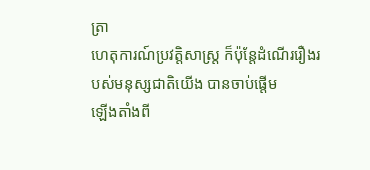ត្រា
ហេតុការណ៍ប្រវត្តិសាស្ត្រ ក៏ប៉ុន្តែដំណើររឿងរបស់មនុស្សជាតិយើង បានចាប់ផ្តើម
ឡើងតាំងពី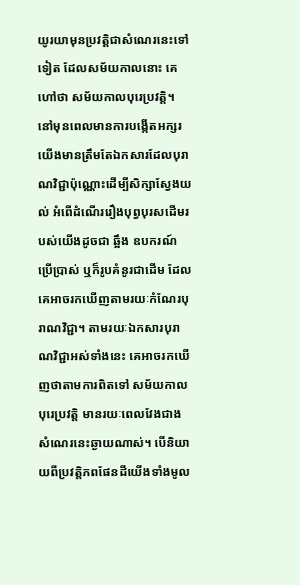យូរយាមុនប្រវត្តិជាសំណេរនេះទៅទៀត ដែលសម័យកាលនោះ គេហៅថា សម័យកាលបុរេប្រវត្តិ។ នៅមុនពេលមានការបង្កើតអក្សរ យើងមានត្រឹមតែឯកសារដែលបុរាណវិជ្ជាប៉ុណ្ណោះដើម្បីសិក្សាស្វែងយល់ អំពើដំណើររឿងបុព្វបុរសដើមរបស់យើងដូចជា ឆ្អឹង ឧបករណ៍ប្រើប្រាស់ ឬក៏រូបគំនូរជាដើម ដែលគេអាចរកឃើញតាមរយៈកំណែរបុរាណវិជ្ជា។ តាមរយៈឯកសារបុរាណវិជ្ជាអស់ទាំងនេះ គេអាចរកឃើញថាតាមការពិតទៅ សម័យកាលបុរេប្រវត្តិ មានរយៈពេលវែងជាងសំណេរនេះឆ្ងាយណាស់។ បើនិយាយពីប្រវត្តិភពផែនដីយើងទាំងមូល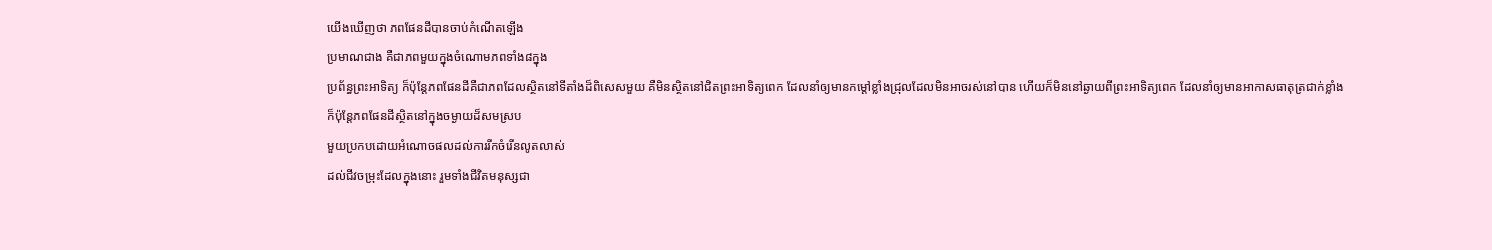យើងឃើញថា ភពផែនដីបានចាប់កំណើតឡើង
ប្រមាណជាង គឺជាភពមួយក្នុងចំណោមភពទាំង៨ក្នុង
ប្រព័ន្ធព្រះអាទិត្យ ក៏ប៉ុន្តែភពផែនដីគឺជាភពដែលស្ថិតនៅទីតាំងដ៏ពិសេសមួយ គឺមិនស្ថិតនៅជិតព្រះអាទិត្យពេក ដែលនាំឲ្យមានកម្តៅខ្លាំងជ្រុលដែលមិនអាចរស់នៅបាន ហើយក៏មិននៅឆ្ងាយពីព្រះអាទិត្យពេក ដែលនាំឲ្យមានអាកាសធាតុត្រជាក់ខ្លាំង
ក៏ប៉ុន្តែភពផែនដីស្ថិតនៅក្នុងចម្ងាយដ៏សមស្រប
មួយប្រកបដោយអំណោចផលដល់ការរីកចំរើនលូតលាស់
ដល់ជីវចម្រុះដែលក្នុងនោះ រួមទាំងជីវិតមនុស្សជា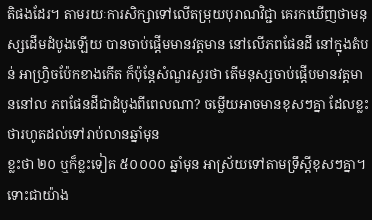តិផងដែរ។ តាមរយៈការសិក្សាទៅលើតម្រុយបុរាណវិជ្ជា គេរកឃើញថាមនុស្សដើមដំបូងឡើយ បានចាប់ផ្តើមមានវត្តមាន នៅលើភពផែនដី នៅក្នុងតំបន់ អាហ្វ្រិចប៉ែកខាងកើត ក៏ប៉ុន្តែសំណួរសួរថា តើមនុស្សចាប់ផ្តើបមានវត្តមាននៅល ភពផែនដីជាដំបូងពីពេលណា? ចម្លើយអាចមានខុសៗគ្នា ដែលខ្លះថារហូតដល់ទៅរាប់លានឆ្នាំមុន
ខ្លះថា ២០ ឬក៏ខ្លះទៀត ៥០០០០ ឆ្នាំមុន អាស្រ័យទៅតាមទ្រឹស្តីខុសៗគ្នា។
ទោះជាយ៉ាង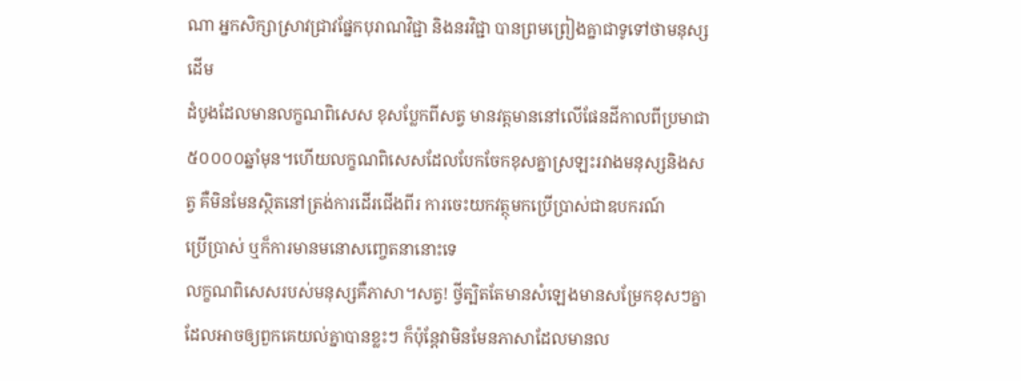ណា អ្នកសិក្សាស្រាវជ្រាវផ្នែកបុរាណវិជ្ជា និងនរវិជ្ជា បានព្រមព្រៀងគ្នាជាទូទៅថាមនុស្សដើម
ដំបូងដែលមានលក្ខណពិសេស ខុសប្លែកពីសត្វ មានវត្តមាននៅលើផែនដីកាលពីប្រមាជា៥០០០០ឆ្នាំមុន។ហើយលក្ខណពិសេសដែលបែកចែកខុសគ្នាស្រឡះរវាងមនុស្សនិងសត្វ គឺមិនមែនស្ថិតនៅត្រង់ការដើរជើងពីរ ការចេះយកវត្ថុមកប្រើប្រាស់ជាឧបករណ៍
ប្រើប្រាស់ ឬក៏ការមានមនោសញ្ចេតនានោះទេ
លក្ខណពិសេសរបស់មនុស្សគឺភាសា។សត្វ! ថ្វីត្បិតតែមានសំឡេងមានសម្រែកខុសៗគ្នា ដែលអាចឲ្យពួកគេយល់គ្នាបានខ្លះៗ ក៏ប៉ុន្តែវាមិនមែនភាសាដែលមានល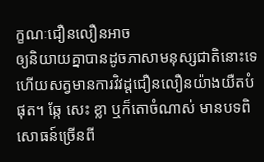ក្ខណៈជឿនលឿនអាច
ឲ្យនិយាយគ្នាបានដូចភាសាមនុស្សជាតិនោះទេ ហើយសត្វមានការវិវដ្តជឿនលឿនយ៉ាងយឺតបំផុត។ ឆ្កែ សេះ ខ្លា ឬក៏តោចំណាស់ មានបទពិសោធន៍ច្រើនពី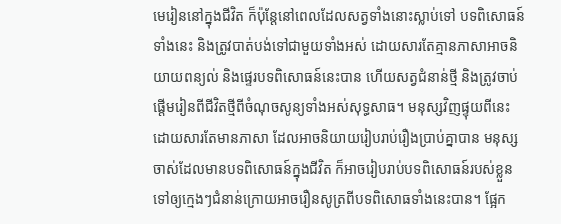មេរៀននៅក្នុងជីវិត ក៏ប៉ុន្តែនៅពេលដែលសត្វទាំងនោះស្លាប់ទៅ បទពិសោធន៍ទាំងនេះ និងត្រូវបាត់បង់ទៅជាមួយទាំងអស់ ដោយសារតែគ្មានភាសាអាចនិយាយពន្យល់ និងផ្ទេរបទពិសោធន៍នេះបាន ហើយសត្វជំនាន់ថ្មី និងត្រូវចាប់ផ្តើមរៀនពីជីវិតថ្មីពីចំណុចសូន្យទាំងអស់សុទ្ធសាធ។ មនុស្សវិញផ្ទុយពីនេះ ដោយសារតែមានភាសា ដែលអាចនិយាយរៀបរាប់រឿងប្រាប់គ្នាបាន មនុស្សចាស់ដែលមានបទពិសោធន៍ក្នុងជីវិត ក៏អាចរៀបរាប់បទពិសោធន៍របស់ខ្លួន
ទៅឲ្យក្មេងៗជំនាន់ក្រោយអាចរឿនសូត្រពីបទពិសោធទាំងនេះបាន។ ផ្អែក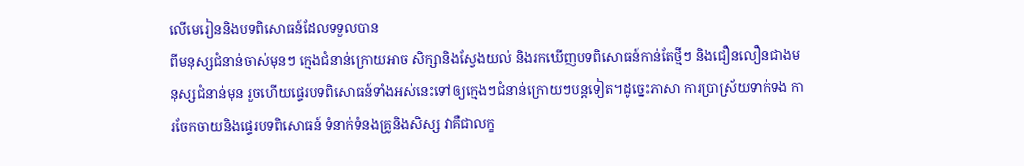លើមេរៀននិងបទពិសោធន៍ដែលទទួលបាន
ពីមនុស្សជំនាន់ចាស់មុនៗ ក្មេងជំនាន់ក្រោយអាច សិក្សានិងស្វែងយល់ និងរកឃើញបទពិសោធន៍កាន់តែថ្មីៗ និងជឿនលឿនជាងមនុស្សជំនាន់មុន រួចហើយផ្ទេរបទពិសោធន៍ទាំងអស់នេះទៅឲ្យក្មេងៗជំនាន់ក្រោយៗបន្តទៀត។ដូច្នេះភាសា ការប្រាស្រ័យទាក់ទង ការចែកចាយនិងផ្ទេរបទពិសោធន៍ ទំនាក់ទំនងគ្រូនិងសិស្ស វាគឺជាលក្ខ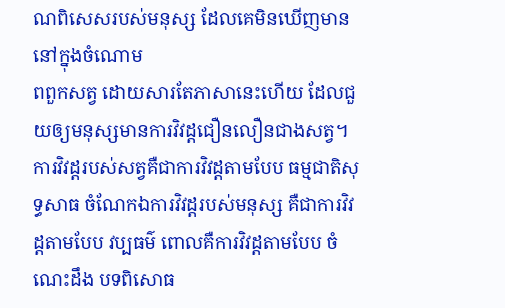ណពិសេសរបស់មនុស្ស ដែលគេមិនឃើញមាននៅក្នុងចំណោម
ពពួកសត្វ ដោយសារតែភាសានេះហើយ ដែលជួយឲ្យមនុស្សមានការវិវដ្តជឿនលឿនជាងសត្វ។ ការវិវដ្តរបស់សត្វគឺជាការវិវដ្តតាមបែប ធម្មជាតិសុទ្ធសាធ ចំណែកឯការវិវដ្តរបស់មនុស្ស គឺជាការវិវដ្តតាមបែប វប្បធម៌ ពោលគឺការវិវដ្តតាមបែប ចំណេះដឹង បទពិសោធ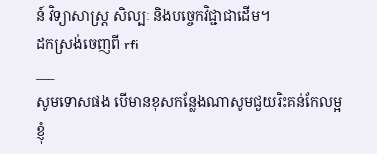ន៍ វិទ្យាសាស្ត្រ សិល្បៈ និងបច្ចេកវិជ្ជាជាដើម។
ដកស្រង់ចេញពី rfi
___
សូមទោសផង បើមានខុសកន្លែងណាសូមជួយរិះគន់កែលម្អ
ខ្ញុំ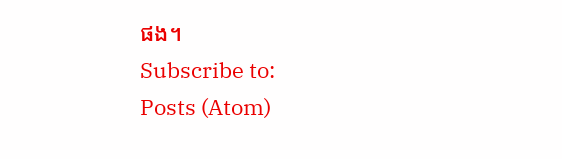ផង។
Subscribe to:
Posts (Atom)